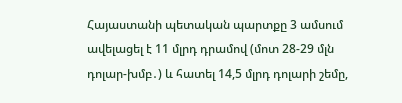Հայաստանի պետական պարտքը 3 ամսում ավելացել է 11 մլրդ դրամով (մոտ 28-29 մլն դոլար-խմբ․) և հատել 14,5 մլրդ դոլարի շեմը,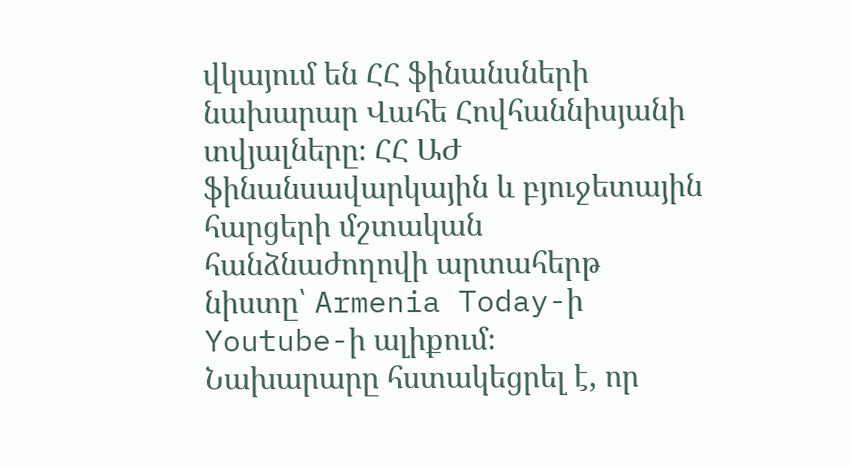վկայում են ՀՀ ֆինանսների նախարար Վահե Հովհաննիսյանի տվյալները։ ՀՀ ԱԺ ֆինանսավարկային և բյուջետային հարցերի մշտական հանձնաժողովի արտահերթ նիստը՝ Armenia Today-ի Youtube-ի ալիքում։
Նախարարը հստակեցրել է, որ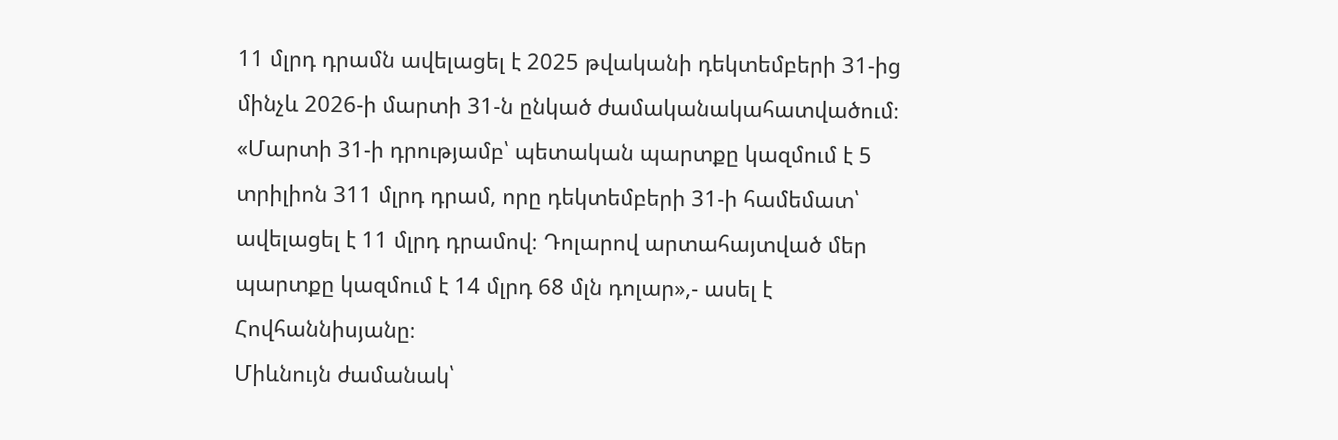11 մլրդ դրամն ավելացել է 2025 թվականի դեկտեմբերի 31-ից մինչև 2026-ի մարտի 31-ն ընկած ժամականակահատվածում։
«Մարտի 31-ի դրությամբ՝ պետական պարտքը կազմում է 5 տրիլիոն 311 մլրդ դրամ, որը դեկտեմբերի 31-ի համեմատ՝ ավելացել է 11 մլրդ դրամով։ Դոլարով արտահայտված մեր պարտքը կազմում է 14 մլրդ 68 մլն դոլար»,- ասել է Հովհաննիսյանը։
Միևնույն ժամանակ՝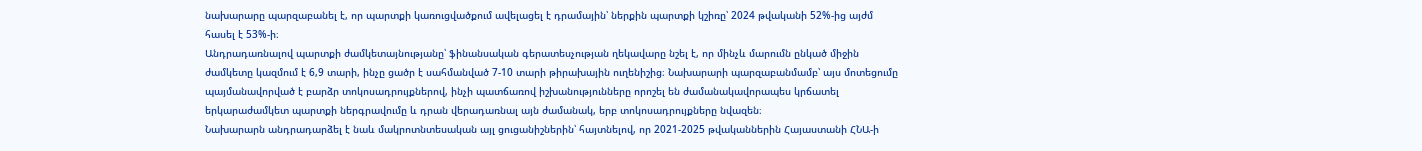նախարարը պարզաբանել է, որ պարտքի կառուցվածքում ավելացել է դրամային՝ ներքին պարտքի կշիռը՝ 2024 թվականի 52%-ից այժմ հասել է 53%-ի։
Անդրադառնալով պարտքի ժամկետայնությանը՝ ֆինանսական գերատեսչության ղեկավարը նշել է, որ մինչև մարումն ընկած միջին ժամկետը կազմում է 6,9 տարի, ինչը ցածր է սահմանված 7-10 տարի թիրախային ուղենիշից։ Նախարարի պարզաբանմամբ՝ այս մոտեցումը պայմանավորված է բարձր տոկոսադրույքներով, ինչի պատճառով իշխանությունները որոշել են ժամանակավորապես կրճատել երկարաժամկետ պարտքի ներգրավումը և դրան վերադառնալ այն ժամանակ, երբ տոկոսադրույքները նվազեն։
Նախարարն անդրադարձել է նաև մակրոտնտեսական այլ ցուցանիշներին՝ հայտնելով, որ 2021-2025 թվականներին Հայաստանի ՀՆԱ-ի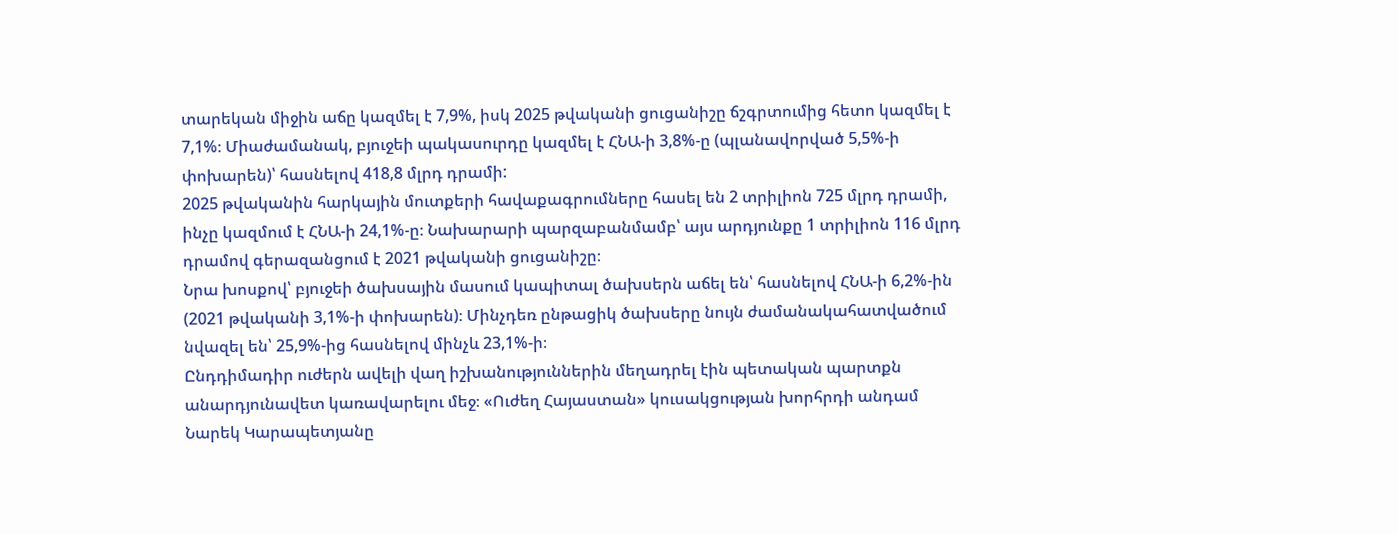տարեկան միջին աճը կազմել է 7,9%, իսկ 2025 թվականի ցուցանիշը ճշգրտումից հետո կազմել է 7,1%։ Միաժամանակ, բյուջեի պակասուրդը կազմել է ՀՆԱ-ի 3,8%-ը (պլանավորված 5,5%-ի փոխարեն)՝ հասնելով 418,8 մլրդ դրամի:
2025 թվականին հարկային մուտքերի հավաքագրումները հասել են 2 տրիլիոն 725 մլրդ դրամի, ինչը կազմում է ՀՆԱ-ի 24,1%-ը։ Նախարարի պարզաբանմամբ՝ այս արդյունքը 1 տրիլիոն 116 մլրդ դրամով գերազանցում է 2021 թվականի ցուցանիշը։
Նրա խոսքով՝ բյուջեի ծախսային մասում կապիտալ ծախսերն աճել են՝ հասնելով ՀՆԱ-ի 6,2%-ին (2021 թվականի 3,1%-ի փոխարեն)։ Մինչդեռ ընթացիկ ծախսերը նույն ժամանակահատվածում նվազել են՝ 25,9%-ից հասնելով մինչև 23,1%-ի։
Ընդդիմադիր ուժերն ավելի վաղ իշխանություններին մեղադրել էին պետական պարտքն անարդյունավետ կառավարելու մեջ։ «Ուժեղ Հայաստան» կուսակցության խորհրդի անդամ Նարեկ Կարապետյանը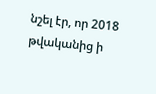նշել էր, որ 2018 թվականից ի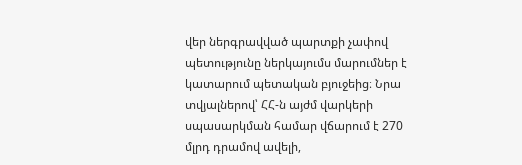վեր ներգրավված պարտքի չափով պետությունը ներկայումս մարումներ է կատարում պետական բյուջեից։ Նրա տվյալներով՝ ՀՀ-ն այժմ վարկերի սպասարկման համար վճարում է 270 մլրդ դրամով ավելի,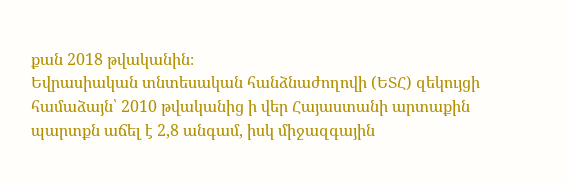քան 2018 թվականին։
Եվրասիական տնտեսական հանձնաժողովի (ԵՏՀ) զեկույցի համաձայն՝ 2010 թվականից ի վեր Հայաստանի արտաքին պարտքն աճել է 2,8 անգամ, իսկ միջազգային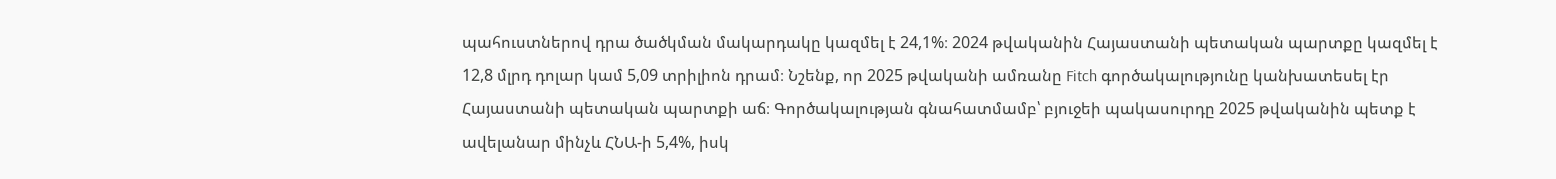պահուստներով դրա ծածկման մակարդակը կազմել է 24,1%։ 2024 թվականին Հայաստանի պետական պարտքը կազմել է 12,8 մլրդ դոլար կամ 5,09 տրիլիոն դրամ։ Նշենք, որ 2025 թվականի ամռանը Fitch գործակալությունը կանխատեսել էր Հայաստանի պետական պարտքի աճ։ Գործակալության գնահատմամբ՝ բյուջեի պակասուրդը 2025 թվականին պետք է ավելանար մինչև ՀՆԱ-ի 5,4%, իսկ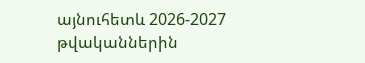այնուհետև 2026-2027 թվականներին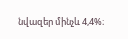նվազեր մինչև 4,4%։